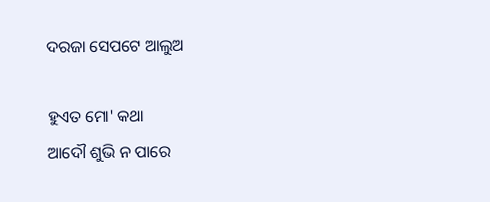ଦରଜା ସେପଟେ ଆଲୁଅ

ହୁଏତ ମୋ' କଥା
ଆଦୌ ଶୁଭି ନ ପାରେ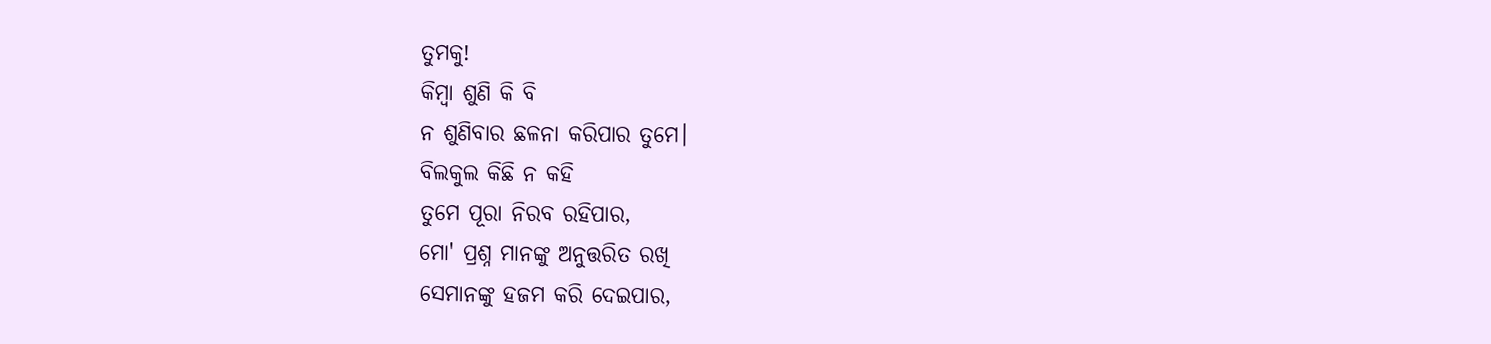ତୁମକୁ!
କିମ୍ବା ଶୁଣି କି ବି
ନ ଶୁଣିବାର ଛଳନା କରିପାର ତୁମେ।
ବିଲକୁଲ କିଛି ନ କହି
ତୁମେ ପୂରା ନିରବ ରହିପାର,
ମୋ' ପ୍ରଶ୍ନ ମାନଙ୍କୁ ଅନୁତ୍ତରିତ ରଖି
ସେମାନଙ୍କୁ ହଜମ କରି ଦେଇପାର,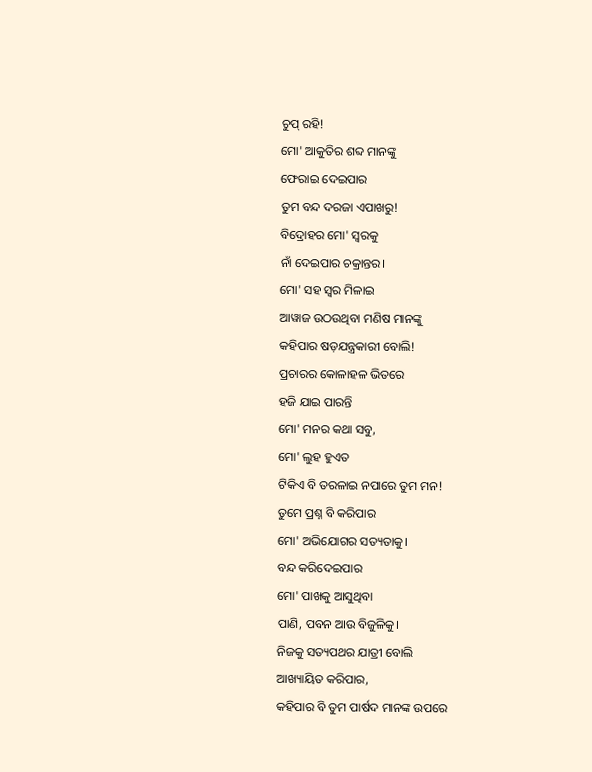ଚୁପ୍ ରହି!
ମୋ' ଆକୁତିର ଶବ୍ଦ ମାନଙ୍କୁ
ଫେରାଇ ଦେଇପାର
ତୁମ ବନ୍ଦ ଦରଜା ଏପାଖରୁ!
ବିଦ୍ରୋହର ମୋ' ସ୍ବରକୁ
ନାଁ ଦେଇପାର ଚକ୍ରାନ୍ତର।
ମୋ' ସହ ସ୍ବର ମିଳାଇ
ଆୱାଜ ଉଠଉଥିବା ମଣିଷ ମାନଙ୍କୁ
କହିପାର ଷଡ଼ଯନ୍ତ୍ରକାରୀ ବୋଲି!
ପ୍ରଚାରର କୋଳାହଳ ଭିତରେ
ହଜି ଯାଇ ପାରନ୍ତି
ମୋ' ମନର କଥା ସବୁ,
ମୋ' ଲୁହ ହୁଏତ
ଟିକିଏ ବି ତରଳାଇ ନପାରେ ତୁମ ମନ!
ତୁମେ ପ୍ରଶ୍ନ ବି କରିପାର
ମୋ' ଅଭିଯୋଗର ସତ୍ୟତାକୁ।
ବନ୍ଦ କରିଦେଇପାର
ମୋ' ପାଖକୁ ଆସୁଥିବା
ପାଣି, ପବନ ଆଉ ବିଜୁଳିକୁ।
ନିଜକୁ ସତ୍ୟପଥର ଯାତ୍ରୀ ବୋଲି
ଆଖ୍ୟାୟିତ କରିପାର,
କହିପାର ବି ତୁମ ପାର୍ଷଦ ମାନଙ୍କ ଉପରେ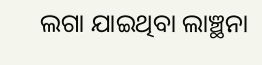ଲଗା ଯାଇଥିବା ଲାଞ୍ଛନା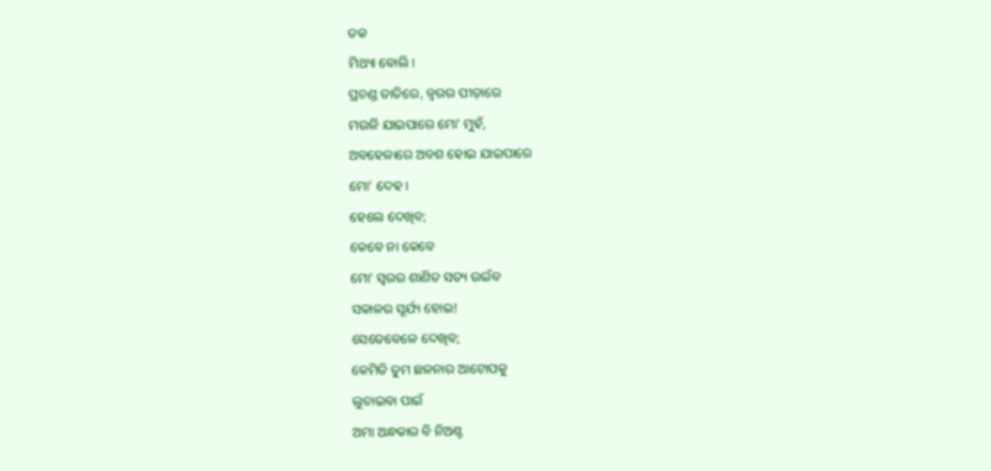ତକ
ମିଥ୍ୟା ବୋଲି।
ପ୍ରଚଣ୍ଡ ତାତିରେ, ଜ୍ବରର ପୀଡ଼ାରେ
ମଉଳି ଯାଇପାରେ ମୋ' ମୁହଁ,
ଅବହେଳାରେ ଅବଶ ହୋଇ ଯାଇପାରେ
ମୋ' ଦେହ।
ହେଲେ ଦେଖିବ;
କେବେ ନା କେବେ
ମୋ' ସ୍ବରର ଶାଣିତ ସତ୍ୟ ଉଇଁବ
ସକାଳର ସୂର୍ଯ୍ୟ ହୋଇ!
ସେତେବେଳେ ଦେଖିବ;
କେମିତି ତୁମ ଛଳନାର ଆଟୋପକୁ
ଲୁଚାଇବା ପାଇଁ
ଅମା ଅନ୍ଧକାର ବି ନିଅଣ୍ଟ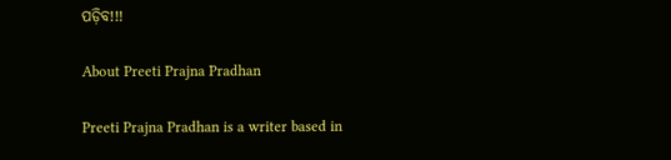ପଡ଼ିବ!!!

About Preeti Prajna Pradhan

Preeti Prajna Pradhan is a writer based in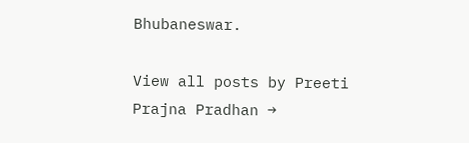Bhubaneswar.

View all posts by Preeti Prajna Pradhan →